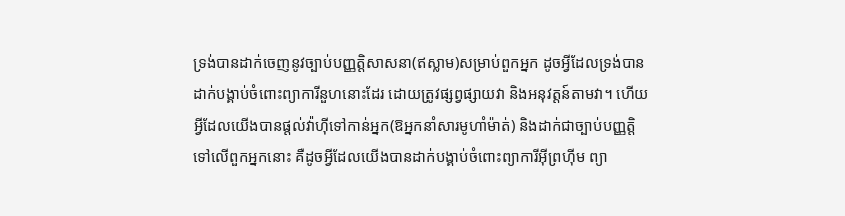ទ្រង់បានដាក់ចេញនូវច្បាប់បញ្ញត្តិសាសនា(ឥស្លាម)សម្រាប់ពួកអ្នក ដូចអ្វីដែលទ្រង់បានដាក់បង្គាប់ចំពោះព្យាការីនួហនោះដែរ ដោយត្រូវផ្សព្វផ្សាយវា និងអនុវត្តន៍តាមវា។ ហើយអ្វីដែលយើងបានផ្តល់វ៉ាហ៊ីទៅកាន់អ្នក(ឱអ្នកនាំសារមូហាំម៉ាត់) និងដាក់ជាច្បាប់បញ្ញត្តិទៅលើពួកអ្នកនោះ គឺដូចអ្វីដែលយើងបានដាក់បង្គាប់ចំពោះព្យាការីអ៊ីព្រហ៊ីម ព្យា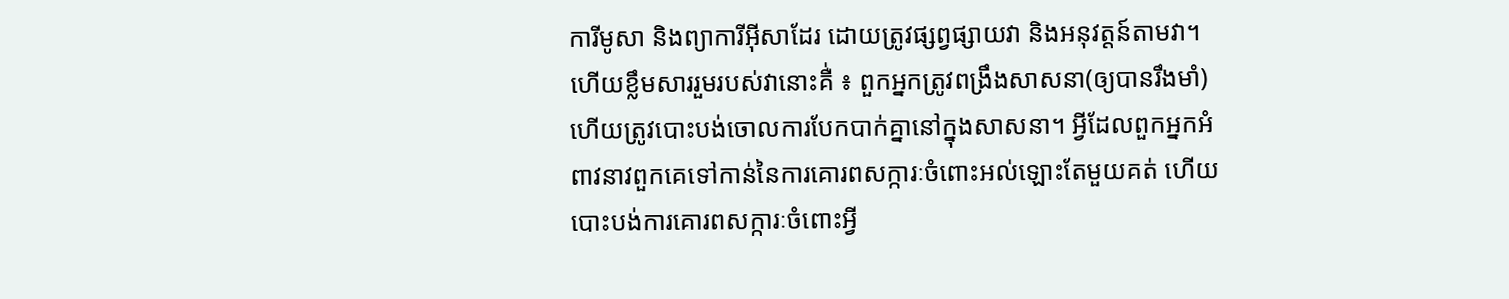ការីមូសា និងព្យាការីអ៊ីសាដែរ ដោយត្រូវផ្សព្វផ្សាយវា និងអនុវត្តន៍តាមវា។ ហើយខ្លឹមសាររួមរបស់វានោះគឺ់ ៖ ពួកអ្នកត្រូវពង្រឹងសាសនា(ឲ្យបានរឹងមាំ) ហើយត្រូវបោះបង់ចោលការបែកបាក់គ្នានៅក្នុងសាសនា។ អ្វីដែលពួកអ្នកអំពាវនាវពួកគេទៅកាន់នៃការគោរពសក្ការៈចំពោះអល់ឡោះតែមួយគត់ ហើយបោះបង់ការគោរពសក្ការៈចំពោះអ្វី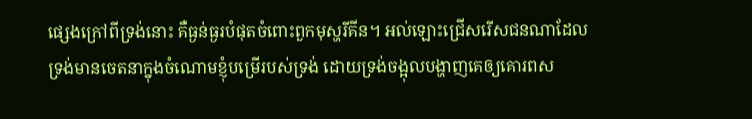ផ្សេងក្រៅពីទ្រង់នោះ គឺធ្ងន់ធ្ងរបំផុតចំពោះពួកមុស្ហរីគីន។ អល់ឡោះជ្រើសរើសជនណាដែលទ្រង់មានចេតនាក្នុងចំណោមខ្ញុំបម្រើរបស់ទ្រង់ ដោយទ្រង់ចង្អុលបង្ហាញគេឲ្យគោរពស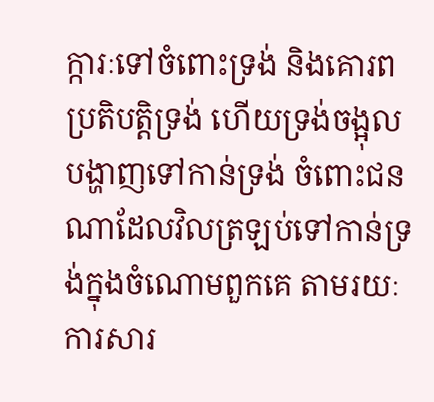ក្ការៈទៅចំពោះទ្រង់ និងគោរពប្រតិបត្តិទ្រង់ ហើយទ្រង់ចង្អុលបង្ហាញទៅកាន់ទ្រង់ ចំពោះជនណាដែលវិលត្រឡប់ទៅកាន់ទ្រង់ក្នុងចំណោមពួកគេ តាមរយៈការសារ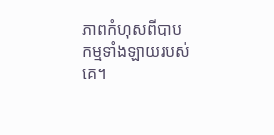ភាពកំហុសពីបាបកម្មទាំងឡាយរបស់គេ។